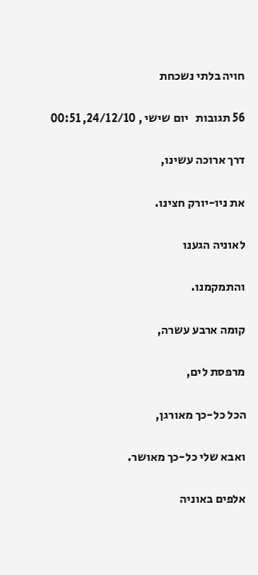חויה בלתי נשכחת

56 תגובות   יום שישי , 24/12/10, 00:51

דרך ארוכה עשינו,

את ניו-יורק חצינו.

לאוניה הגענו

והתמקמנו.

קומה ארבע עשרה,

מרפסת לים,

הכל כל-כך מאורגן,

ואבא שלי כל-כך מאושר.

אלפים באוניה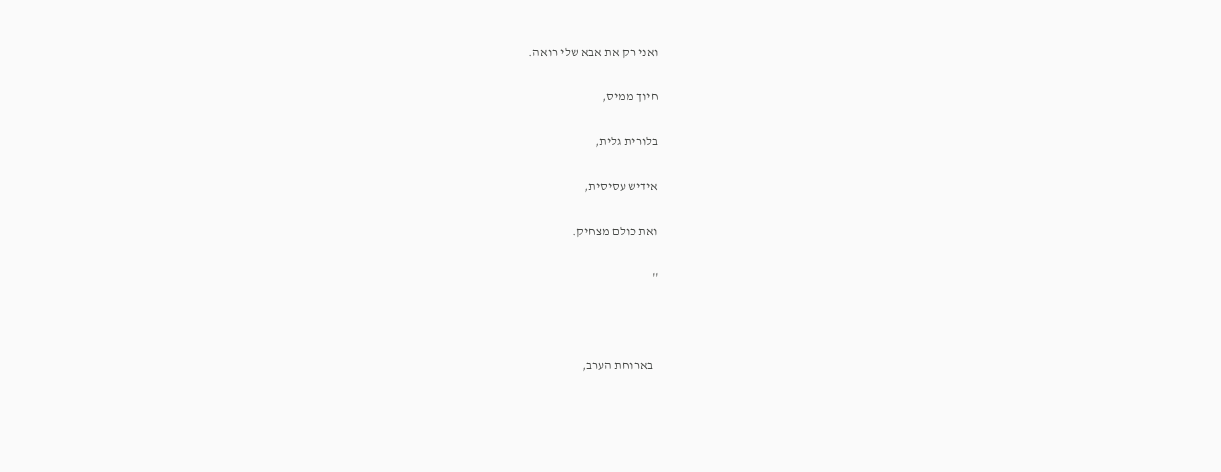ואני רק את אבא שלי רואה.

חיוך ממיס,

בלורית גלית,

אידיש עסיסית,

ואת כולם מצחיק.

''



  בארוחת הערב,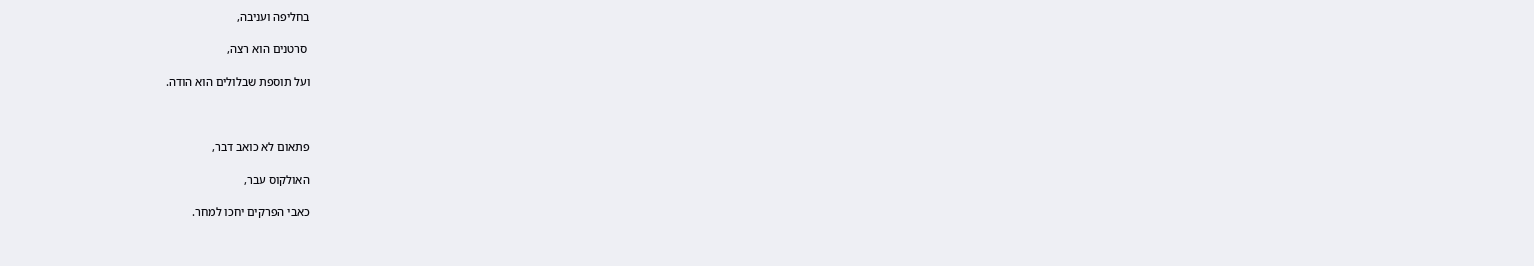בחליפה ועניבה,

 סרטנים הוא רצה,

ועל תוספת שבלולים הוא הודה.



פתאום לא כואב דבר,

האולקוס עבר,

כאבי הפרקים יחכו למחר.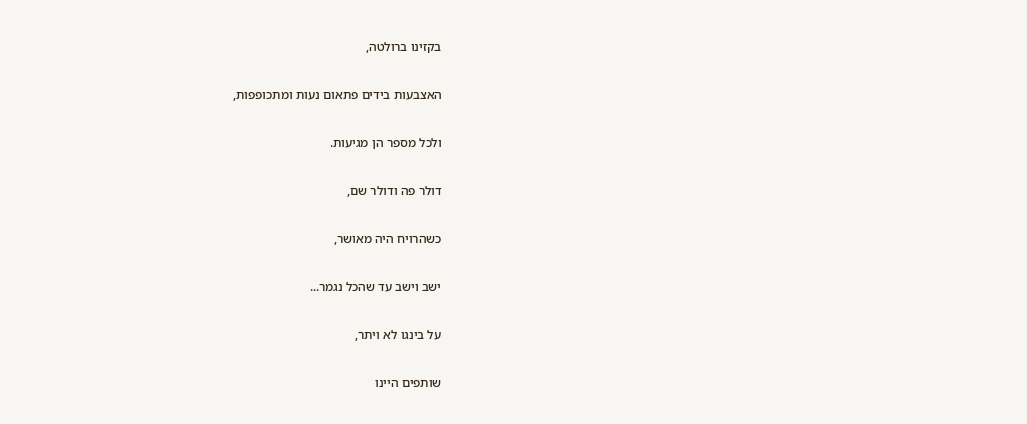בקזינו ברולטה,

האצבעות בידים פתאום נעות ומתכופפות,

ולכל מספר הן מגיעות.

דולר פה ודולר שם,

כשהרויח היה מאושר,

ישב וישב עד שהכל נגמר...

על בינגו לא ויתר,

שותפים היינו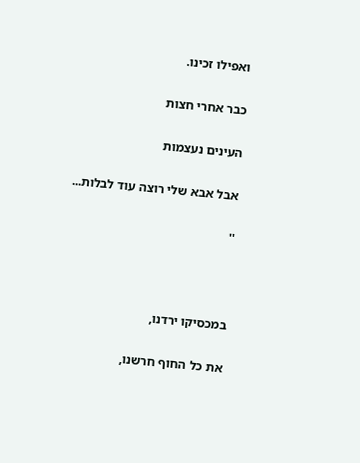ואפילו זכינו.

כבר אחרי חצות

העינים נעצמות

אבל אבא שלי רוצה עוד לבלות...

''



במכסיקו ירדנו,

את כל החוף חרשנו,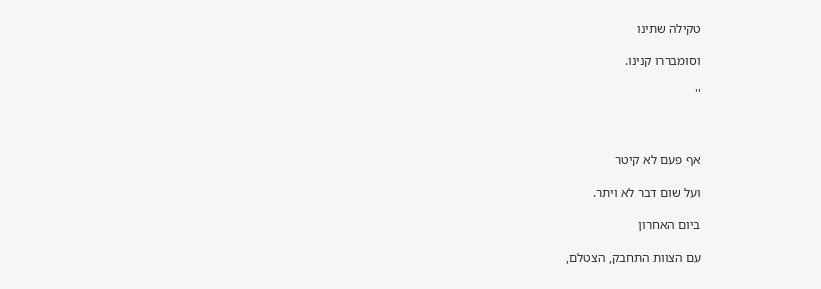טקילה שתינו

וסומבררו קנינו.

''



אף פעם לא קיטר

ועל שום דבר לא ויתר.

ביום האחרון

עם הצוות התחבק, הצטלם,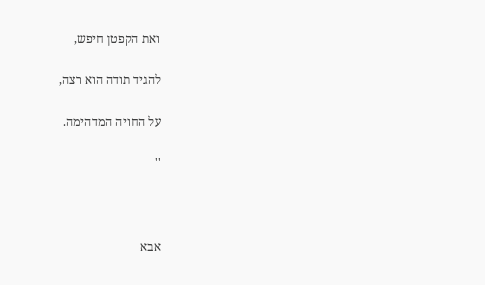ואת הקפטן חיפש,

להגיד תודה הוא רצה,

על החויה המדהימה.

''



אבא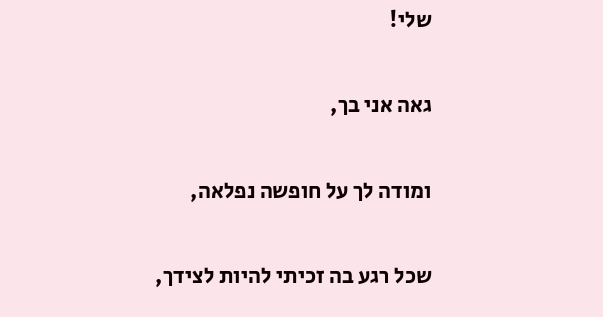שלי!

גאה אני בך,

ומודה לך על חופשה נפלאה,

שכל רגע בה זכיתי להיות לצידך,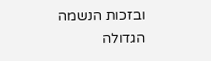ובזכות הנשמה הגדולה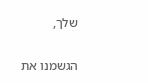שלך,

הגשמנו את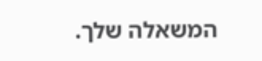המשאלה שלך.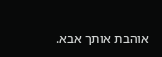אוהבת אותך אבא.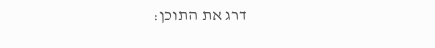דרג את התוכן: